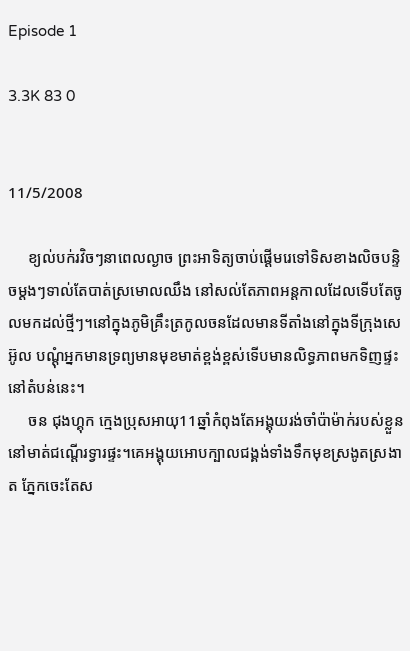Episode 1

3.3K 83 0


11/5/2008

     ខ្យល់បក់រវិចៗនាពេលល្ងាច ព្រះអាទិត្យចាប់ផ្ដើមរេទៅទិសខាងលិចបន្ទិចម្ដងៗទាល់តែបាត់ស្រមោលឈឹង នៅសល់តែភាពអន្ដកាលដែលទើបតែចូលមកដល់ថ្មីៗ។នៅក្នុងភូមិគ្រឹះត្រកូលចនដែលមានទីតាំងនៅក្នុងទីក្រុងសេអ៊ូល បណ្ដុំអ្នកមានទ្រព្យមានមុខមាត់ខ្ពង់ខ្ពស់ទើបមានលិទ្ធភាពមកទិញផ្ទះនៅតំបន់នេះ។
     ចន ជុងហ្គុក ក្មេងប្រុសអាយុ11ឆ្នាំកំពុងតែអង្គុយរង់ចាំប៉ាម៉ាក់របស់ខ្លួននៅមាត់ជណ្ដើរទ្វារផ្ទះ។គេអង្គុយអោបក្បាលជង្គង់ទាំងទឹកមុខស្រងូតស្រងាត ភ្នែកចេះតែស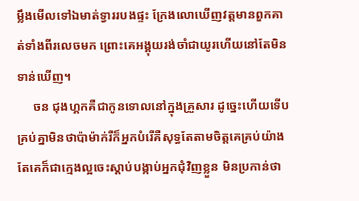ម្លឹងមើលទៅឯមាត់ទ្វាររបងផ្ទះ ក្រែងលោឃើញវត្តមានពួកគាត់ទាំងពីរលេចមក ព្រោះគេអង្គុយរង់ចាំជាយូរហើយនៅតែមិនទាន់ឃើញ។
     ចន ជុងហ្គកគឺជាកូនទោលនៅក្នុងគ្រួសារ ដូច្នេះហើយទើបគ្រប់គ្នាមិនថាប៉ាម៉ាក់រឺក៏អ្នកបំរើគឺសុទ្ធតែតាមចិត្តគេគ្រប់យ៉ាង តែគេក៏ជាក្មេងល្អចេះស្ដាប់បង្កាប់អ្នកជុំវិញខ្លួន មិនប្រកាន់ថា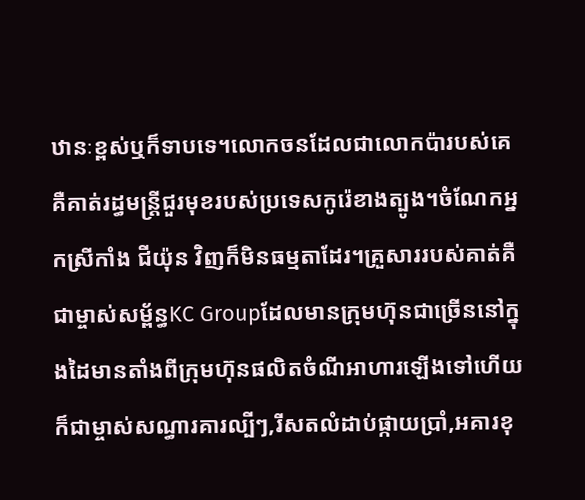ឋានៈខ្ពស់ឬក៏ទាបទេ។លោកចនដែលជាលោកប៉ារបស់គេគឺគាត់រដ្ធមន្ដ្រីជួរមុខរបស់ប្រទេសកូរ៉េខាងត្បូង។ចំណែកអ្នកស្រីកាំង ជីយ៉ុន វិញក៏មិនធម្មតាដែរ។គ្រួសាររបស់គាត់គឺជាម្ចាស់សម្ព័ន្ធKC Groupដែលមានក្រុមហ៊ុនជាច្រើននៅក្នុងដៃមានតាំងពីក្រុមហ៊ុនផលិតចំណីអាហារឡើងទៅហើយក៏ជាម្ចាស់សណ្ធារគារល្បីៗ,រីសតលំដាប់ផ្កាយប្រាំ,អគារខុ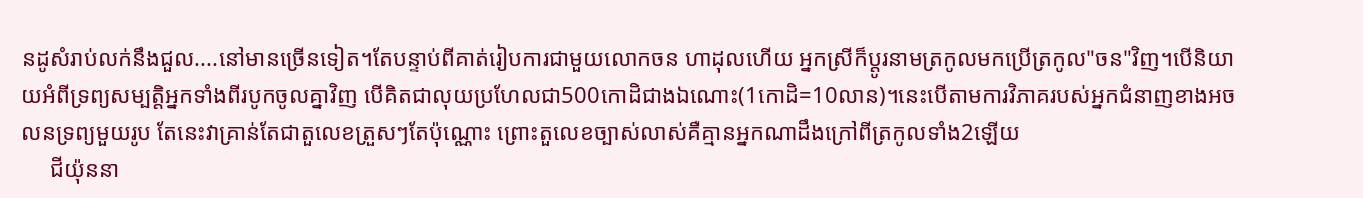នដូសំរាប់លក់នឹងជួល....នៅមានច្រើនទៀត។តែបន្ទាប់ពីគាត់រៀបការជាមួយលោកចន ហាដុលហើយ អ្នកស្រីក៏ប្ដូរនាមត្រកូលមកប្រើត្រកូល"ចន"វិញ។បើនិយាយអំពីទ្រព្យសម្បត្តិអ្នកទាំងពីរបូកចូលគ្នាវិញ បើគិតជាលុយប្រហែលជា500កោដិជាងឯណោះ(1កោដិ=10លាន)។នេះបើតាមការវិភាគរបស់អ្នកជំនាញខាងអចលនទ្រព្យមួយរូប តែនេះវាគ្រាន់តែជាតួលេខត្រួសៗតែប៉ុណ្ណោះ ព្រោះតួលេខច្បាស់លាស់គឺគ្មានអ្នកណាដឹងក្រៅពីត្រកូលទាំង2ឡើយ
     ជីយ៉ុននា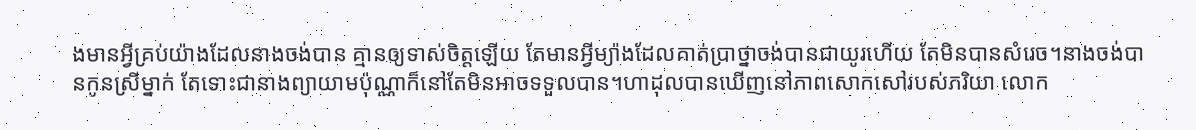ងមានអ្វីគ្រប់យ៉ាងដែលនាងចង់បាន គ្មានឲ្យទាស់ចិត្តឡើយ តែមានអ្វីម្យ៉ាងដែលគាត់ប្រាថ្នាចង់បានជាយូរហើយ តែមិនបានសំរេច។នាងចង់បានកូនស្រីម្នាក់ តែទោះជានាងព្យាយាមប៉ុណ្ណាក៏នៅតែមិនអាចទទួលបាន។ហាដុលបានឃើញនៅភាពសោកសៅរបស់ភរិយា លោក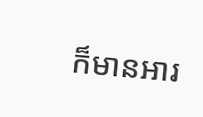ក៏មានអារ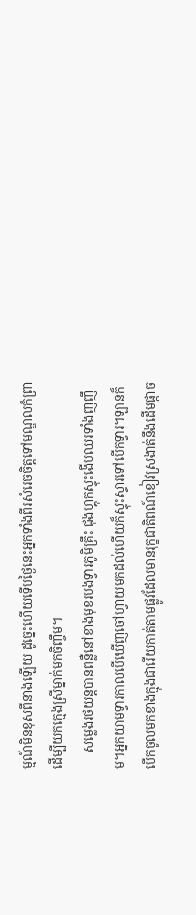ម្មណ៍មិនខុសពីនាងឡើយ ដូច្នេះហើយទើបថ្ងៃនេះអ្នកទាំងពីរសំរេចចិត្តទៅមណ្ឌលកំព្រាដើម្បីយកក្មេងស្រីម្នាក់មកចិញ្ចឹម។
     សម្លេងរថយន្តបានពន្លឺនៅខាងមុខរបងទ្វារភូមិគ្រឹះ ជុងហ្គុកស្ទុះងើបឈរទាំងញញឹម។អ្នកយាមទ្វារកាលបើឃើញចៅហ្វាយមកដល់ហើយក៏ស្ទុះស្ទារទៅបើកទ្វារ។ឡានក៏បើកចូលមកខាងក្មុងជារើយកាត់តាមផ្លូវដែលមានរុក្ខជាតិពណ៍ខៀវស្រងាត់នឹងដើមផ្កាច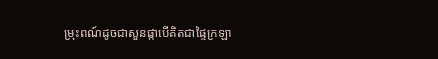ម្រុះពណ៍ដូចជាសួនផ្កាបើគិតជាផ្ទៃក្រឡា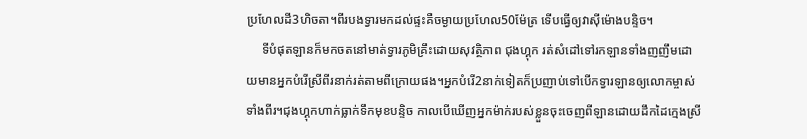ប្រហែលដី3ហិចតា។ពីរបងទ្វារមកដល់ផ្ទះគឺចម្ងាយប្រហែល50ម៉ែត្រ ទើបធ្វើឲ្យវាសុីម៉ោងបន្ទិច។
     ទីបំផុតឡានក៏មកចតនៅមាត់ទ្វារភូមិគ្រឹះដោយសុវត្ថិភាព ជុងហ្គុក រត់សំដៅទៅរកឡានទាំងញញឹមដោយមានអ្នកបំរើស្រីពីរនាក់រត់តាមពីក្រោយផង។អ្នកបំរើ2នាក់ទៀតក៏ប្រញាប់ទៅបើកទ្វារឡានឲ្យលោកម្ចាស់ទាំងពីរ។ជុងហ្គុកហាក់ធ្លាក់ទឹកមុខបន្ទិច កាលបើឃើញអ្នកម៉ាក់របស់ខ្លួនចុះចេញពីឡានដោយដឹកដៃក្មេងស្រី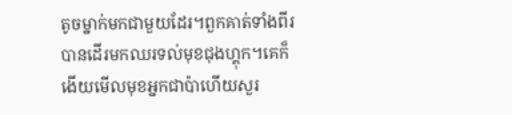តូចម្នាក់មកជាមួយដែរ។ពួកគាត់ទាំងពីរបានដើរមកឈរទល់មុខជុងហ្គុក។គេក៏ងើយមើលមុខអ្នកជាប៉ាហើយសួរ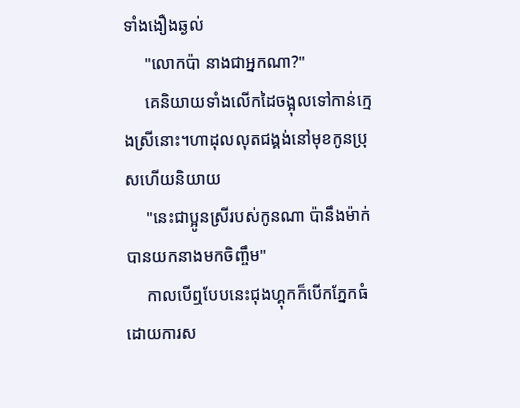ទាំងងឿងឆ្ងល់
     "លោកប៉ា នាងជាអ្នកណា?"
     គេនិយាយទាំងលើកដៃចង្អុលទៅកាន់ក្មេងស្រីនោះ។ហាដុលលុតជង្គង់នៅមុខកូនប្រុសហើយនិយាយ
     "នេះជាប្អូនស្រីរបស់កូនណា ប៉ានឹងម៉ាក់បានយកនាងមកចិញ្ចឹម"
     កាលបើឮបែបនេះជុងហ្គុកក៏បើកភ្នែកធំដោយការស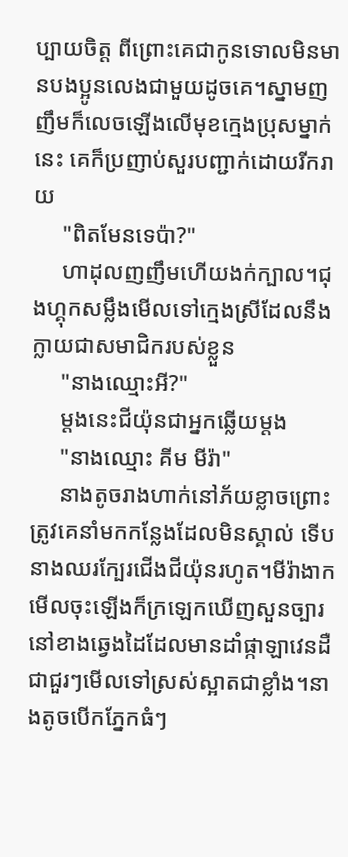ប្បាយចិត្ត ពីព្រោះគេជាកូនទោលមិនមានបងប្អូនលេងជាមួយដូចគេ។ស្នាមញញឹមក៏លេចឡើងលើមុខក្មេងប្រុសម្នាក់នេះ គេក៏ប្រញាប់សួរបញ្ជាក់ដោយរីករាយ
     "ពិតមែនទេប៉ា?"
     ហាដុលញញឹមហើយងក់ក្បាល។ជុងហ្គុកសម្លឹងមើលទៅក្មេងស្រីដែលនឹងក្លាយជាសមាជិករបស់ខ្លួន
     "នាងឈ្មោះអី?"
     ម្ដងនេះជីយ៉ុនជាអ្នកឆ្លើយម្ដង
     "នាងឈ្មោះ គីម មីរ៉ា"
     នាងតូចរាងហាក់នៅភ័យខ្លាចព្រោះត្រូវគេនាំមកកន្លែងដែលមិនស្គាល់ ទើបនាងឈរក្បែរជើងជីយ៉ុនរហូត។មីរ៉ាងាកមើលចុះឡើងក៏ក្រឡេកឃើញសួនច្បារនៅខាងឆ្វេងដៃដែលមានដាំផ្កាឡាវេនដឺជាជួរៗមើលទៅស្រស់ស្អាតជាខ្លាំង។នាងតូចបើកភ្នែកធំៗ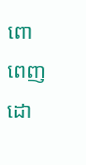ពោពេញដោ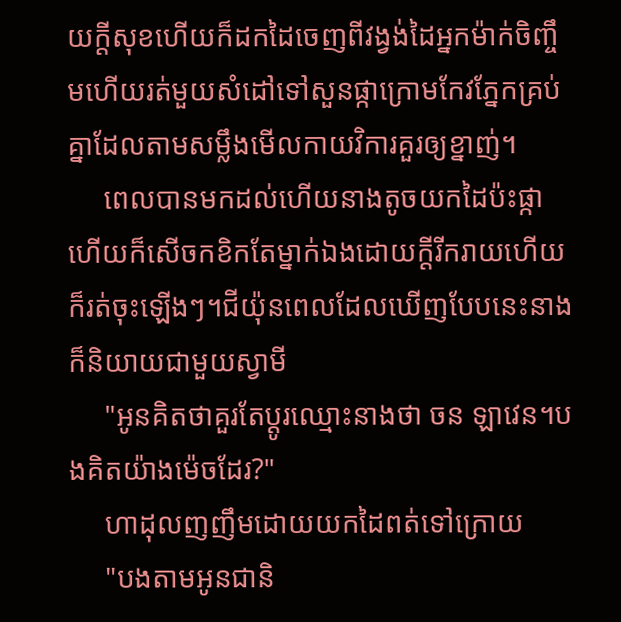យក្ដីសុខហើយក៏ដកដៃចេញពីវង្វង់ដៃអ្នកម៉ាក់ចិញ្ចឹមហើយរត់មួយសំដៅទៅសួនផ្កាក្រោមកែវភ្នែកគ្រប់គ្នាដែលតាមសម្លឹងមើលកាយវិការគួរឲ្យខ្នាញ់។
     ពេលបានមកដល់ហើយនាងតូចយកដៃប៉ះផ្កាហើយក៏សើចកខិកតែម្នាក់ឯងដោយក្ដីរីករាយហើយក៏រត់ចុះឡើងៗ។ជីយ៉ុនពេលដែលឃើញបែបនេះនាងក៏និយាយជាមួយស្វាមី
     "អូនគិតថាគួរតែប្ដូរឈ្មោះនាងថា ចន ឡាវេន។បងគិតយ៉ាងម៉េចដែរ?"
     ហាដុលញញឹមដោយយកដៃពត់ទៅក្រោយ
     "បងតាមអូនជានិ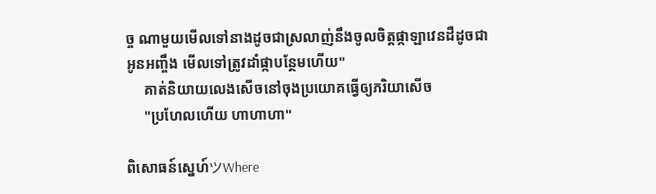ច្ច ណាមួយមើលទៅនាងដូចជាស្រលាញ់នឹងចូលចិត្តផ្កាឡាវេនដឺដូចជាអូនអញ្ចឹង មើលទៅត្រូវដាំផ្កាបន្ថែមហើយ"
     គាត់និយាយលេងសើចនៅចុងប្រយោគធ្វើឲ្យភរិយាសើច
     "ប្រហែលហើយ ហាហាហា"

ពិសោធន៍ស្នេហ៍ツWhere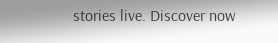stories live. Discover now